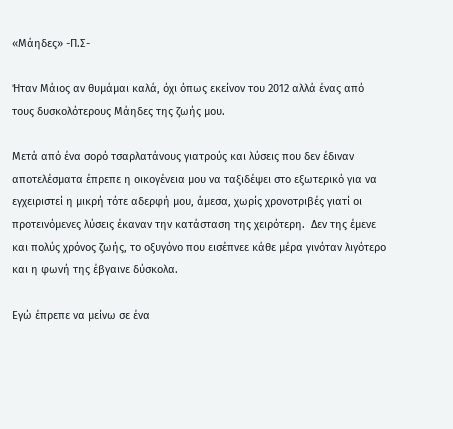«Μάηδες» -Π.Σ-

Ήταν Μάιος αν θυμάμαι καλά, όχι όπως εκείνον του 2012 αλλά ένας από τους δυσκολότερους Μάηδες της ζωής μου.

Μετά από ένα σορό τσαρλατάνους γιατρούς και λύσεις που δεν έδιναν αποτελέσματα έπρεπε η οικογένεια μου να ταξιδέψει στο εξωτερικό για να εγχειριστεί η μικρή τότε αδερφή μου, άμεσα, χωρίς χρονοτριβές γιατί οι προτεινόμενες λύσεις έκαναν την κατάσταση της χειρότερη.  Δεν της έμενε και πολύς χρόνος ζωής, το οξυγόνο που εισέπνεε κάθε μέρα γινόταν λιγότερο και η φωνή της έβγαινε δύσκολα.

Εγώ έπρεπε να μείνω σε ένα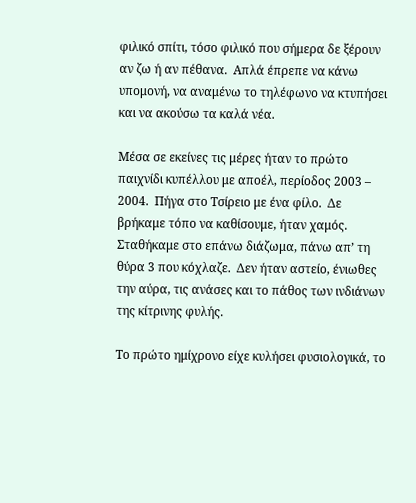φιλικό σπίτι, τόσο φιλικό που σήμερα δε ξέρουν αν ζω ή αν πέθανα.  Απλά έπρεπε να κάνω υπομονή, να αναμένω το τηλέφωνο να κτυπήσει και να ακούσω τα καλά νέα.

Μέσα σε εκείνες τις μέρες ήταν το πρώτο παιχνίδι κυπέλλου με αποέλ, περίοδος 2003 – 2004.  Πήγα στο Τσίρειο με ένα φίλο.  Δε βρήκαμε τόπο να καθίσουμε, ήταν χαμός.  Σταθήκαμε στο επάνω διάζωμα, πάνω απ’ τη θύρα 3 που κόχλαζε.  Δεν ήταν αστείο, ένιωθες την αύρα, τις ανάσες και το πάθος των ινδιάνων της κίτρινης φυλής.

Το πρώτο ημίχρονο είχε κυλήσει φυσιολογικά, το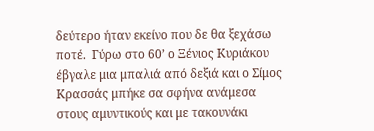δεύτερο ήταν εκείνο που δε θα ξεχάσω ποτέ.  Γύρω στο 60’ ο Ξένιος Κυριάκου έβγαλε μια μπαλιά από δεξιά και ο Σίμος Κρασσάς μπήκε σα σφήνα ανάμεσα στους αμυντικούς και με τακουνάκι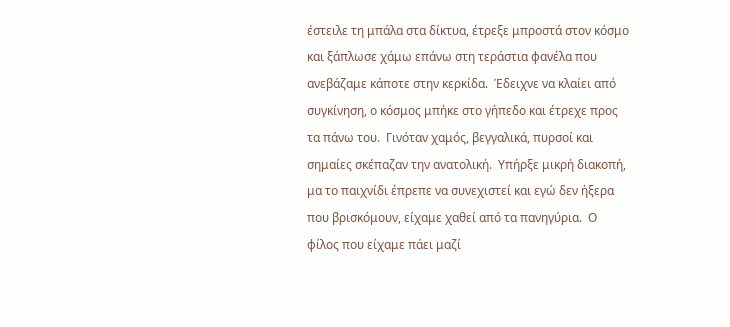έστειλε τη μπάλα στα δίκτυα, έτρεξε μπροστά στον κόσμο και ξάπλωσε χάμω επάνω στη τεράστια φανέλα που ανεβάζαμε κάποτε στην κερκίδα.  Έδειχνε να κλαίει από συγκίνηση, ο κόσμος μπήκε στο γήπεδο και έτρεχε προς τα πάνω του.  Γινόταν χαμός, βεγγαλικά, πυρσοί και σημαίες σκέπαζαν την ανατολική.  Υπήρξε μικρή διακοπή, μα το παιχνίδι έπρεπε να συνεχιστεί και εγώ δεν ήξερα που βρισκόμουν, είχαμε χαθεί από τα πανηγύρια.  Ο φίλος που είχαμε πάει μαζί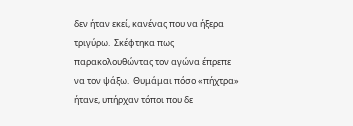δεν ήταν εκεί, κανένας που να ήξερα τριγύρω.  Σκέφτηκα πως παρακολουθώντας τον αγώνα έπρεπε να τον ψάξω.  Θυμάμαι πόσο «πήχτρα» ήτανε, υπήρχαν τόποι που δε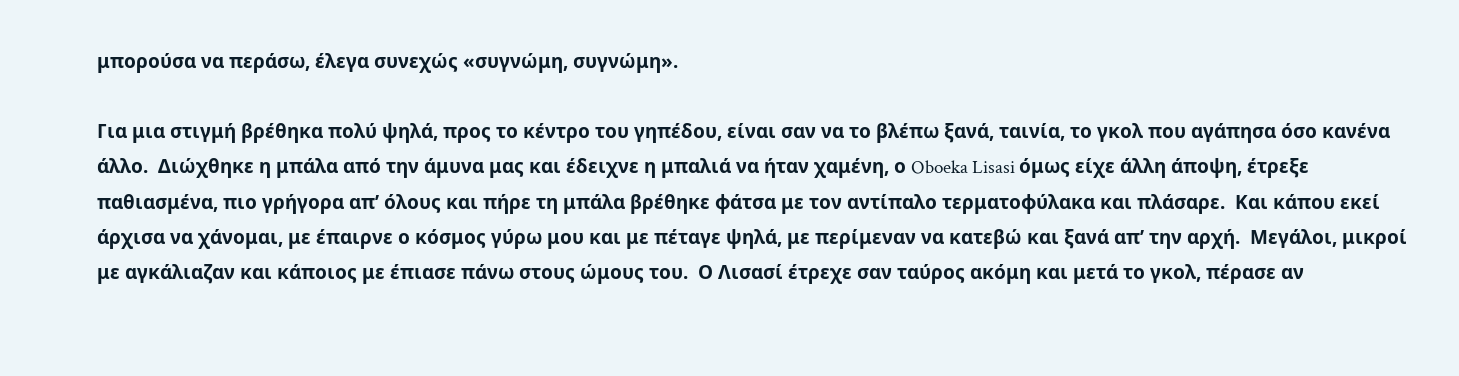μπορούσα να περάσω, έλεγα συνεχώς «συγνώμη, συγνώμη».

Για μια στιγμή βρέθηκα πολύ ψηλά, προς το κέντρο του γηπέδου, είναι σαν να το βλέπω ξανά, ταινία, το γκολ που αγάπησα όσο κανένα άλλο.  Διώχθηκε η μπάλα από την άμυνα μας και έδειχνε η μπαλιά να ήταν χαμένη, ο Oboeka Lisasi όμως είχε άλλη άποψη, έτρεξε παθιασμένα, πιο γρήγορα απ’ όλους και πήρε τη μπάλα βρέθηκε φάτσα με τον αντίπαλο τερματοφύλακα και πλάσαρε.  Και κάπου εκεί άρχισα να χάνομαι, με έπαιρνε ο κόσμος γύρω μου και με πέταγε ψηλά, με περίμεναν να κατεβώ και ξανά απ’ την αρχή.  Μεγάλοι, μικροί με αγκάλιαζαν και κάποιος με έπιασε πάνω στους ώμους του.  Ο Λισασί έτρεχε σαν ταύρος ακόμη και μετά το γκολ, πέρασε αν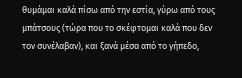θυμάμαι καλά πίσω από την εστία, γύρω από τους μπάτσους (τώρα που το σκέφτομαι καλά που δεν τον συνέλαβαν), και ξανά μέσα από το γήπεδο,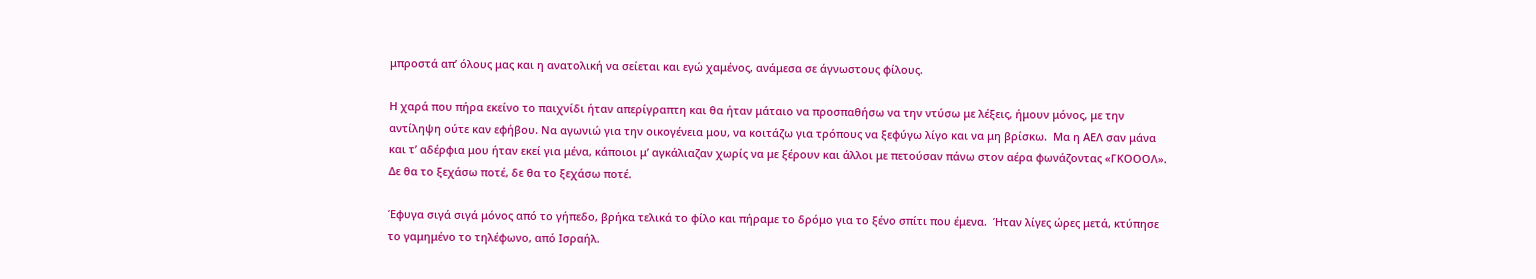μπροστά απ’ όλους μας και η ανατολική να σείεται και εγώ χαμένος, ανάμεσα σε άγνωστους φίλους.

Η χαρά που πήρα εκείνο το παιχνίδι ήταν απερίγραπτη και θα ήταν μάταιο να προσπαθήσω να την ντύσω με λέξεις, ήμουν μόνος, με την αντίληψη ούτε καν εφήβου. Να αγωνιώ για την οικογένεια μου, να κοιτάζω για τρόπους να ξεφύγω λίγο και να μη βρίσκω.  Μα η ΑΕΛ σαν μάνα και τ’ αδέρφια μου ήταν εκεί για μένα, κάποιοι μ’ αγκάλιαζαν χωρίς να με ξέρουν και άλλοι με πετούσαν πάνω στον αέρα φωνάζοντας «ΓΚΟΟΟΛ».  Δε θα το ξεχάσω ποτέ, δε θα το ξεχάσω ποτέ.

Έφυγα σιγά σιγά μόνος από το γήπεδο, βρήκα τελικά το φίλο και πήραμε το δρόμο για το ξένο σπίτι που έμενα.  Ήταν λίγες ώρες μετά, κτύπησε το γαμημένο το τηλέφωνο, από Ισραήλ.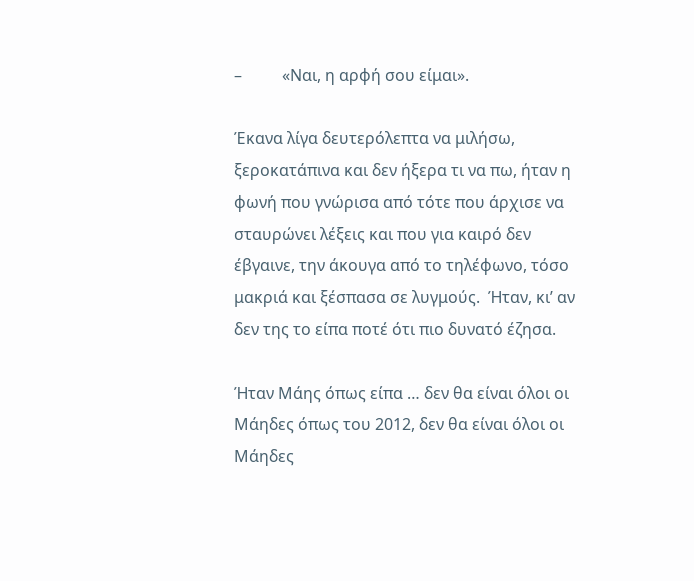–          «Ναι, η αρφή σου είμαι».

Έκανα λίγα δευτερόλεπτα να μιλήσω, ξεροκατάπινα και δεν ήξερα τι να πω, ήταν η φωνή που γνώρισα από τότε που άρχισε να σταυρώνει λέξεις και που για καιρό δεν έβγαινε, την άκουγα από το τηλέφωνο, τόσο μακριά και ξέσπασα σε λυγμούς.  Ήταν, κι’ αν δεν της το είπα ποτέ ότι πιο δυνατό έζησα.

Ήταν Μάης όπως είπα … δεν θα είναι όλοι οι  Μάηδες όπως του 2012, δεν θα είναι όλοι οι Μάηδες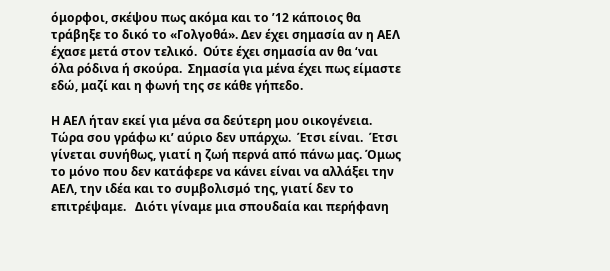όμορφοι, σκέψου πως ακόμα και το ’12 κάποιος θα τράβηξε το δικό το «Γολγοθά». Δεν έχει σημασία αν η ΑΕΛ έχασε μετά στον τελικό.  Ούτε έχει σημασία αν θα ‘ναι όλα ρόδινα ή σκούρα.  Σημασία για μένα έχει πως είμαστε εδώ, μαζί και η φωνή της σε κάθε γήπεδο.

Η ΑΕΛ ήταν εκεί για μένα σα δεύτερη μου οικογένεια.  Τώρα σου γράφω κι’ αύριο δεν υπάρχω.  Έτσι είναι.  Έτσι γίνεται συνήθως, γιατί η ζωή περνά από πάνω μας. Όμως το μόνο που δεν κατάφερε να κάνει είναι να αλλάξει την ΑΕΛ, την ιδέα και το συμβολισμό της, γιατί δεν το επιτρέψαμε.   Διότι γίναμε μια σπουδαία και περήφανη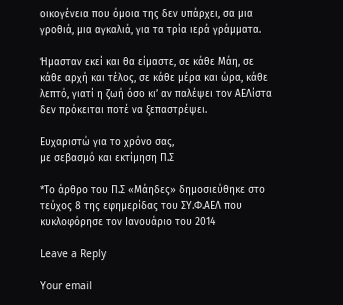οικογένεια που όμοια της δεν υπάρχει, σα μια γροθιά, μια αγκαλιά, για τα τρία ιερά γράμματα.

Ήμασταν εκεί και θα είμαστε, σε κάθε Μάη, σε κάθε αρχή και τέλος, σε κάθε μέρα και ώρα, κάθε λεπτό, γιατί η ζωή όσο κι’ αν παλέψει τον ΑΕΛίστα δεν πρόκειται ποτέ να ξεπαστρέψει.

Ευχαριστώ για το χρόνο σας,
με σεβασμό και εκτίμηση Π.Σ

*Το άρθρο του Π.Σ «Μάηδες» δημοσιεύθηκε στο τεύχος 8 της εφημερίδας του ΣΥ.Φ.ΑΕΛ που κυκλοφόρησε τον Ιανουάριο του 2014

Leave a Reply

Your email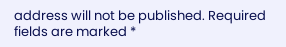address will not be published. Required fields are marked *